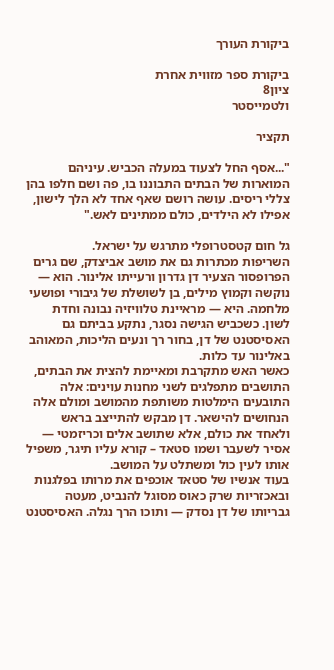ביקורת העורך

ביקורת ספר מזווית אחרת
ציון8
ולטמייסטר

תקציר

"...אסף החל לצעוד במעלה הכביש. עיניהם המוארות של הבתים התבוננו בו, פה ושם חלפו בהן צללי ריסים. עושה רושם שאף אחד לא הלך לישון, אפילו לא הילדים, כולם ממתינים לאש."

גל חום קטסטרופלי מתרגש על ישראל.
השריפות מכתרות גם את מושב אביצדק, שם גרים הפרופסור הצעיר דן גדרון ורעייתו אלינור. הוא — נוקשה וקמוץ מילים, בן לשושלת של גיבורי ופושעי מלחמה. היא — מראיינת טלוויזיה נבונה וחדת לשון. כשכביש הגישה נסגר, נתקע בביתם גם האסיסטנט של דן, בחור רך ונעים הליכות, המאוהב באלינור עד כלות.
כאשר האש מתקרבת ומאיימת להצית את הבתים, התושבים מתפלגים לשני מחנות עוינים: אלה התובעים הימלטות משותפת מהמושב ומולם אלה הנחושים להישאר. דן מבקש להתייצב בראש ולאחד את כולם, אלא שתושב אלים וכריזמטי — אסיר לשעבר ושמו סטאד – קורא עליו תיגר, משפיל אותו לעין כול ומשתלט על המושב.
בעוד אנשיו של סטאד אוכפים את מרותו בפלגנות ובאכזריות שרק כאוס מסוגל להנביט, מעטה גבריותו של דן נסדק — ותוכו הרך נגלה. האסיסטנט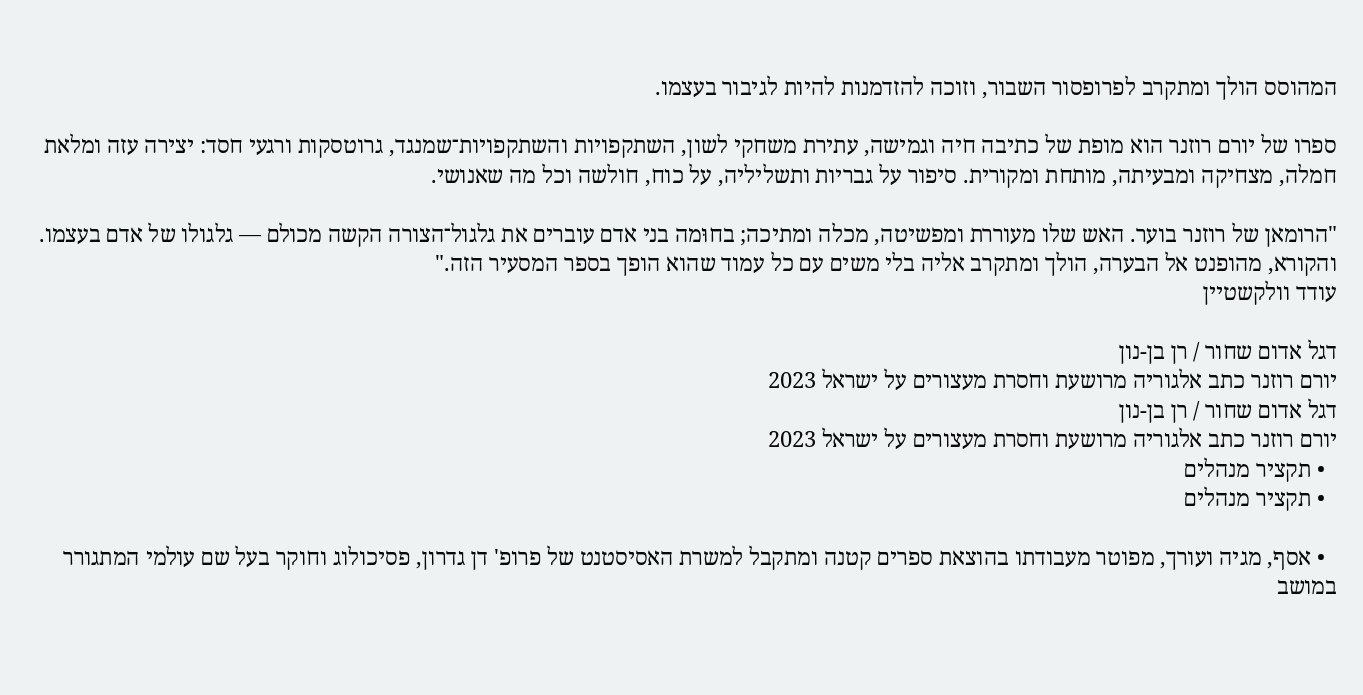המהוסס הולך ומתקרב לפרופסור השבור, וזוכה להזדמנות להיות לגיבור בעצמו.

ספרו של יורם רוזנר הוא מופת של כתיבה חיה וגמישה, עתירת משחקי לשון, השתקפויות והשתקפויות־שמנגד, גרוטסקות ורגעי חסד: יצירה עזה ומלאת חמלה, מצחיקה ומבעיתה, מותחת ומקורית. סיפור על גבריות ותשליליה, על כוח, חולשה וכל מה שאנושי.

"הרומאן של רוזנר בוער. האש שלו מעוררת ומפשיטה, מכלה ומתיכה; בחוּמה בני אדם עוברים את גלגול־הצורה הקשה מכולם — גלגולו של אדם בעצמו. והקורא, מהופנט אל הבערה, הולך ומתקרב אליה בלי משים עם כל עמוד שהוא הופך בספר המסעיר הזה."
עודד וולקשטיין

דגל אדום שחור / רן בן-נון
יורם רוזנר כתב אלגוריה מרושעת וחסרת מעצורים על ישראל 2023
דגל אדום שחור / רן בן-נון
יורם רוזנר כתב אלגוריה מרושעת וחסרת מעצורים על ישראל 2023
  • תקציר מנהלים
  • תקציר מנהלים

  • אסף, מגיה ועורך, מפוטר מעבודתו בהוצאת ספרים קטנה ומתקבל למשרת האסיסטנט של פרופ' דן גדרון, פסיכולוג וחוקר בעל שם עולמי המתגורר במושב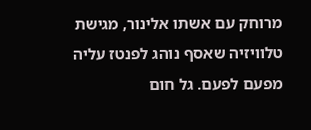מרוחק עם אשתו אלינור, מגישת טלוויזיה שאסף נוהג לפנטז עליה מפעם לפעם. גל חום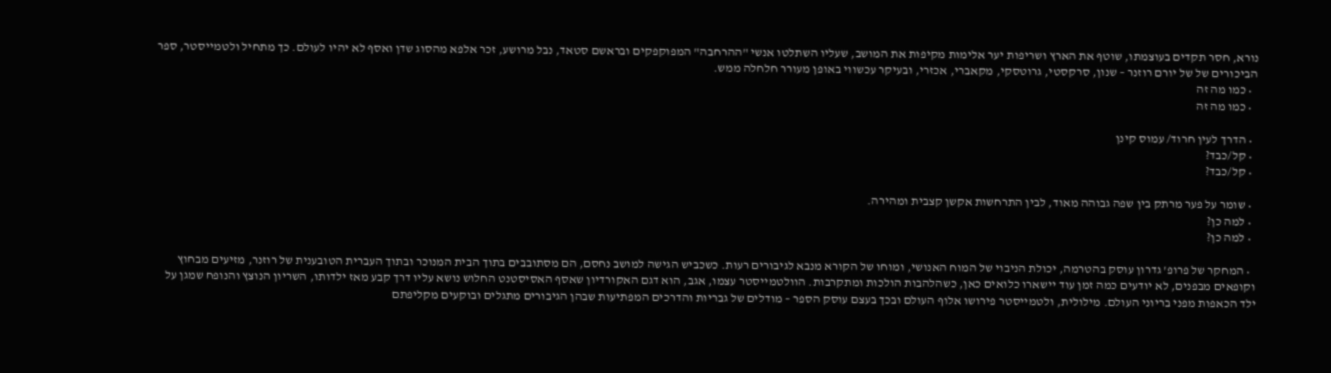נורא, חסר תקדים בעוצמתו, שוטף את הארץ ושריפות יער אלימות מקיפות את המושב, שעליו השתלטו אנשי "ההרחבה" המפוקפקים ובראשם סטאד, נבל מרושע, זכר אלפא מהסוג שדן ואסף לא יהיו לעולם. כך מתחיל ולטמייסטר, ספר הביכורים של של יורם רוזנר – שנון, סרקסטי, גרוטסקי, מקאברי, אכזרי, ובעיקר עכשווי באופן מעורר חלחלה ממש.
  • כמו מה זה
  • כמו מה זה

  • הדרך לעין חרוד/ עמוס קינן
  • קל/כבד?
  • קל/כבד?

  • שומר על פער מרתק בין שפה גבוהה מאוד, לבין התרחשות אקשן קצבית ומהירה.
  • למה כן?
  • למה כן?

  • המחקר של פרופ' גדרון עוסק בהטרמה, יכולת הניבוי של המוח האנושי, ומוחו של הקורא מנבא לגיבורים רעות. כשכביש הגישה למושב נחסם, הם מסתובבים בתוך הבית המנוכר ובתוך העברית הטובענית של רוזנר, מזיעים מבחוץ וקופאים מבפנים, לא יודעים כמה זמן עוד יישארו כלואים כאן, כשהלהבות הולכות ומתקרבות. הוולטמייסטר עצמו, אגב, הוא דגם האקורדיון שאסף האסיסטנט החלוש נושא עליו דרך קבע מאז ילדותו, השריון הנוצץ והנופח שמגן על ילד הכאפות מפני בריוני העולם. מילולית, ולטמייסטר פירושו אלוף העולם ובכך בעצם עוסק הספר – מודלים של גבריות והדרכים המפתיעות שבהן הגיבורים מתגלים ובוקעים מקליפתם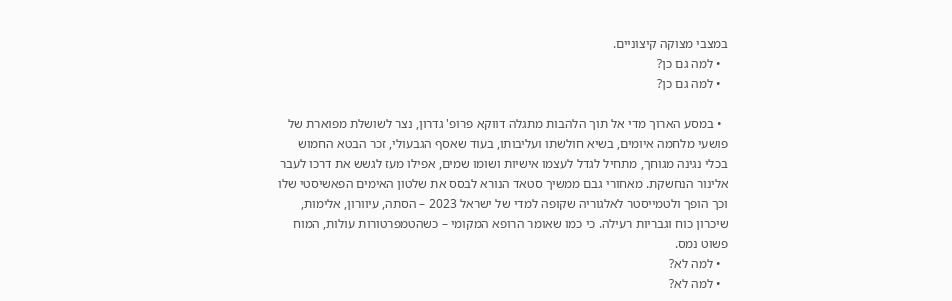במצבי מצוקה קיצוניים.
  • למה גם כן?
  • למה גם כן?

  • במסע הארוך מדי אל תוך הלהבות מתגלה דווקא פרופ' גדרון, נצר לשושלת מפוארת של פושעי מלחמה איומים, בשיא חולשתו ועליבותו, בעוד שאסף הגבעולי, זכר הבטא החמוש בכלי נגינה מגוחך, מתחיל לגדל לעצמו אישיות ושומו שמים, אפילו מעז לגשש את דרכו לעבר אלינור הנחשקת. מאחורי גבם ממשיך סטאד הנורא לבסס את שלטון האימים הפאשיסטי שלו וכך הופך ולטמייסטר לאלגוריה שקופה למדי של ישראל 2023 – הסתה, עיוורון, אלימות, שיכרון כוח וגבריות רעילה. כי כמו שאומר הרופא המקומי – כשהטמפרטורות עולות, המוח פשוט נמס.
  • למה לא?
  • למה לא?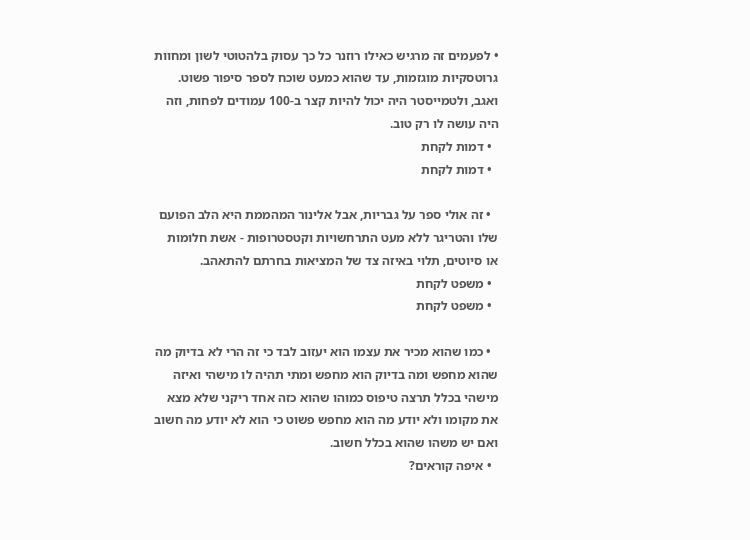• לפעמים זה מרגיש כאילו רוזנר כל כך עסוק בלהטוטי לשון ומחוות גרוטסקיות מוגזמות, עד שהוא כמעט שוכח לספר סיפור פשוט. ואגב, ולטמייסטר היה יכול להיות קצר ב-100 עמודים לפחות, וזה היה עושה לו רק טוב.
  • דמות לקחת
  • דמות לקחת

  • זה אולי ספר על גבריות, אבל אלינור המהממת היא הלב הפועם שלו והטריגר ללא מעט התרחשויות וקטסטרופות - אשת חלומות או סיוטים, תלוי באיזה צד של המציאות בחרתם להתאהב.
  • משפט לקחת
  • משפט לקחת

  • כמו שהוא מכיר את עצמו הוא יעזוב לבד כי זה הרי לא בדיוק מה שהוא מחפש ומה בדיוק הוא מחפש ומתי תהיה לו מישהי ואיזה מישהי בכלל תרצה טיפוס כמוהו שהוא כזה אחד ריקני שלא מצא את מקומו ולא יודע מה הוא מחפש פשוט כי הוא לא יודע מה חשוב ואם יש משהו שהוא בכלל חשוב.
  • איפה קוראים?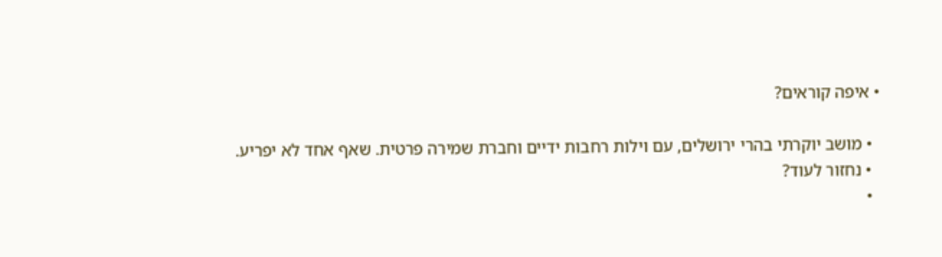• איפה קוראים?

  • מושב יוקרתי בהרי ירושלים, עם וילות רחבות ידיים וחברת שמירה פרטית. שאף אחד לא יפריע.
  • נחזור לעוד?
  •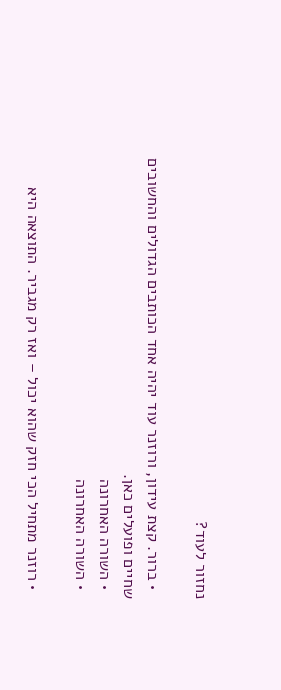נחזור לעוד?

  • ברור. קצת עידון, ורוזנר עוד יהיה אחד הכותבים הגדולים והחשובים שחיים ופועלים כאן.
  • השורה האחרונה
  • השורה האחרונה

  • רוזנר מתחיל הכי חזק שהוא יכול – ואז רק מגביר. התוצאה היא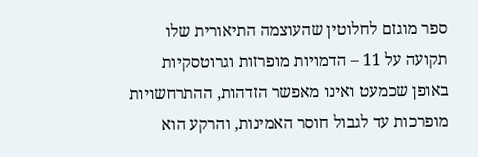ספר מוגזם לחלוטין שהעוצמה התיאורית שלו תקועה על 11 – הדמויות מופרזות וגרוטסקיות באופן שכמעט ואינו מאפשר הזדהות, ההתרחשויות מופרכות עד לגבול חוסר האמינות, והרקע הוא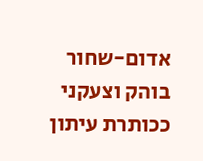אדום-שחור בוהק וצעקני ככותרת עיתון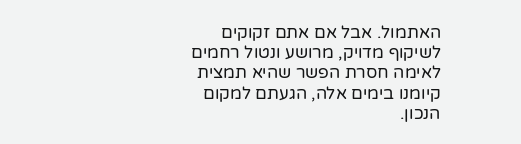האתמול. אבל אם אתם זקוקים לשיקוף מדויק, מרושע ונטול רחמים לאימה חסרת הפשר שהיא תמצית קיומנו בימים אלה, הגעתם למקום הנכון.